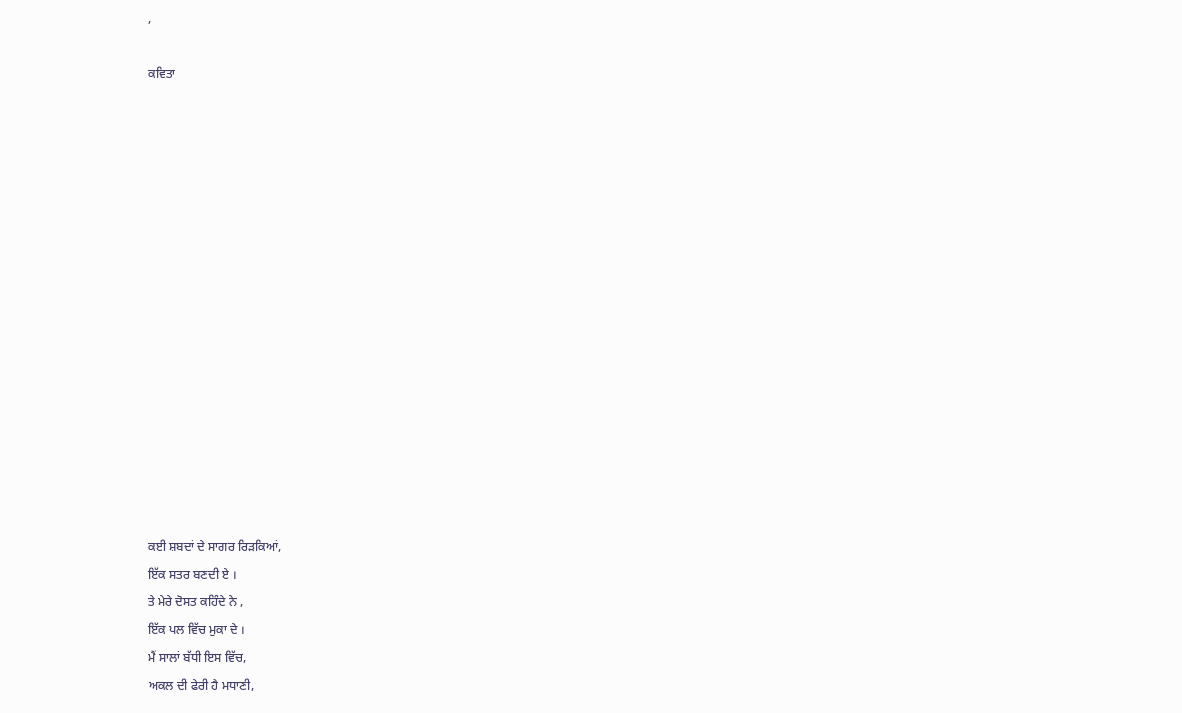,

ਕਵਿਤਾ
















ਕਈ ਸ਼ਬਦਾਂ ਦੇ ਸਾਗਰ ਰਿੜਕਿਆਂ,
ਇੱਕ ਸਤਰ ਬਣਦੀ ਏ ।
ਤੇ ਮੇਰੇ ਦੋਸਤ ਕਹਿੰਦੇ ਨੇ ,
ਇੱਕ ਪਲ ਵਿੱਚ ਮੁਕਾ ਦੇ ।
ਮੈਂ ਸਾਲਾਂ ਬੱਧੀ ਇਸ ਵਿੱਚ,
ਅਕਲ ਦੀ ਫੇਰੀ ਹੈ ਮਧਾਣੀ,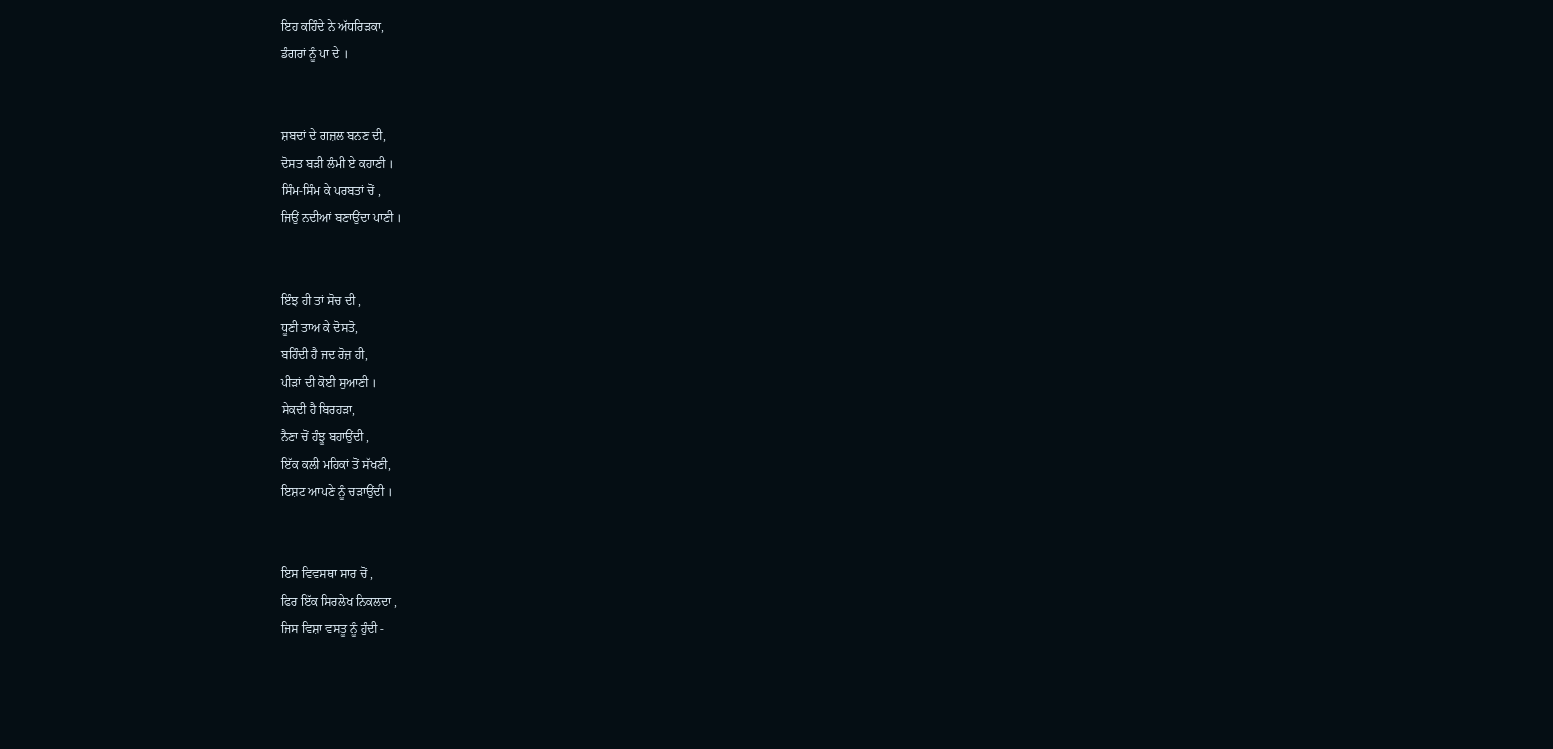ਇਹ ਕਹਿੰਦੇ ਨੇ ਅੱਧਰਿੜਕਾ,
ਡੰਗਰਾਂ ਨੂੰ ਪਾ ਦੇ ।


ਸ਼ਬਦਾਂ ਦੇ ਗਜ਼ਲ ਬਨਣ ਦੀ,
ਦੋਸਤ ਬੜੀ ਲੰਮੀ ਏ ਕਹਾਣੀ ।
ਸਿੰਮ-ਸਿੰਮ ਕੇ ਪਰਬਤਾਂ ਚੋਂ ,
ਜਿਉਂ ਨਦੀਆਂ ਬਣਾਉਂਦਾ ਪਾਣੀ ।


ਇੰਝ ਹੀ ਤਾਂ ਸੋਚ ਦੀ ,
ਧੂਣੀ ਤਾਅ ਕੇ ਦੋਸਤੋ,
ਬਹਿੰਦੀ ਹੈ ਜਦ ਰੋਜ਼ ਹੀ,
ਪੀੜਾਂ ਦੀ ਕੋਈ ਸੁਆਣੀ ।
ਸੇਕਦੀ ਹੈ ਬਿਰਹੜਾ,
ਨੈਣਾ ਚੋਂ ਹੰਝੂ ਬਹਾਉਂਦੀ ,
ਇੱਕ ਕਲੀ ਮਹਿਕਾਂ ਤੋਂ ਸੱਖਣੀ,
ਇਸ਼ਟ ਆਪਣੇ ਨੂੰ ਚੜਾਉਂਦੀ ।


ਇਸ ਵਿਵਸਥਾ ਸਾਰ ਚੋਂ ,
ਫਿਰ ਇੱਕ ਸਿਰਲੇਖ ਨਿਕਲਦਾ ,
ਜਿਸ ਵਿਸ਼ਾ ਵਸਤੂ ਨੂੰ ਹੁੰਦੀ -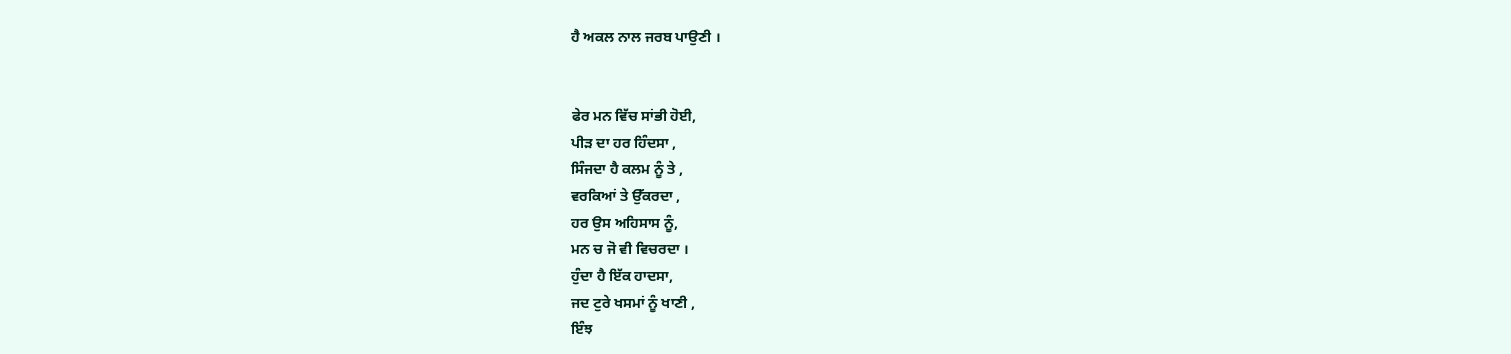ਹੈ ਅਕਲ ਨਾਲ ਜਰਬ ਪਾਉਣੀ ।


ਫੇਰ ਮਨ ਵਿੱਚ ਸਾਂਭੀ ਹੋਈ,
ਪੀੜ ਦਾ ਹਰ ਹਿੰਦਸਾ ,
ਸਿੰਜਦਾ ਹੈ ਕਲਮ ਨੂੰ ਤੇ ,
ਵਰਕਿਆਂ ਤੇ ਉੱਕਰਦਾ ,
ਹਰ ਉਸ ਅਹਿਸਾਸ ਨੂੰ,
ਮਨ ਚ ਜੋ ਵੀ ਵਿਚਰਦਾ ।
ਹੁੰਦਾ ਹੈ ਇੱਕ ਹਾਦਸਾ,
ਜਦ ਟੁਰੇ ਖਸਮਾਂ ਨੂੰ ਖਾਣੀ ,
ਇੰਝ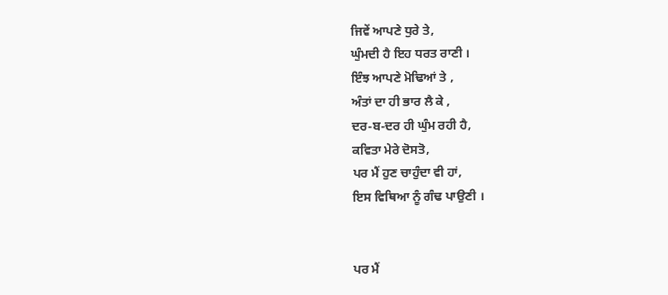ਜਿਵੇਂ ਆਪਣੇ ਧੁਰੇ ਤੇ,
ਘੁੰਮਦੀ ਹੈ ਇਹ ਧਰਤ ਰਾਣੀ ।
ਇੰਝ ਆਪਣੇ ਮੋਢਿਆਂ ਤੇ ,
ਅੰਤਾਂ ਦਾ ਹੀ ਭਾਰ ਲੈ ਕੇ ,
ਦਰ-ਬ-ਦਰ ਹੀ ਘੁੰਮ ਰਹੀ ਹੈ,
ਕਵਿਤਾ ਮੇਰੇ ਦੋਸਤੋ,
ਪਰ ਮੈਂ ਹੁਣ ਚਾਹੁੰਦਾ ਵੀ ਹਾਂ,
ਇਸ ਵਿਥਿਆ ਨੂੰ ਗੰਢ ਪਾਉਣੀ ।


ਪਰ ਮੈਂ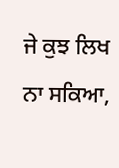ਜੇ ਕੁਝ ਲਿਖ ਨਾ ਸਕਿਆ,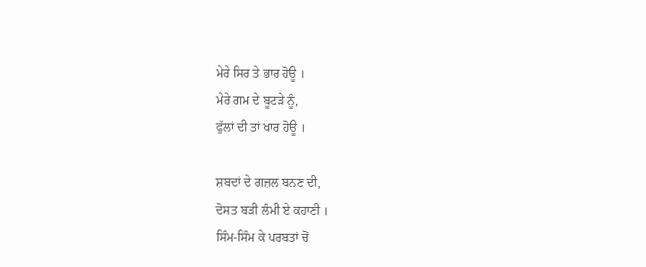ਮੇਰੇ ਸਿਰ ਤੇ ਭਾਰ ਹੋਊ ।
ਮੇਰੇ ਗਮ ਦੇ ਬੂਟੜੇ ਨੂੰ,
ਫੁੱਲਾਂ ਦੀ ਤਾਂ ਖਾਰ ਹੋਊ ।

ਸ਼ਬਦਾਂ ਦੇ ਗਜ਼ਲ ਬਨਣ ਦੀ,
ਦੋਸਤ ਬੜੀ ਲੰਮੀ ਏ ਕਹਾਣੀ ।
ਸਿੰਮ-ਸਿੰਮ ਕੇ ਪਰਬਤਾਂ ਚੋਂ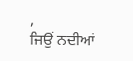,
ਜਿਉਂ ਨਦੀਆਂ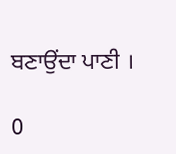ਬਣਾਉਂਦਾ ਪਾਣੀ ।

0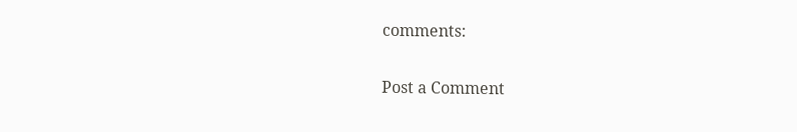comments:

Post a Comment